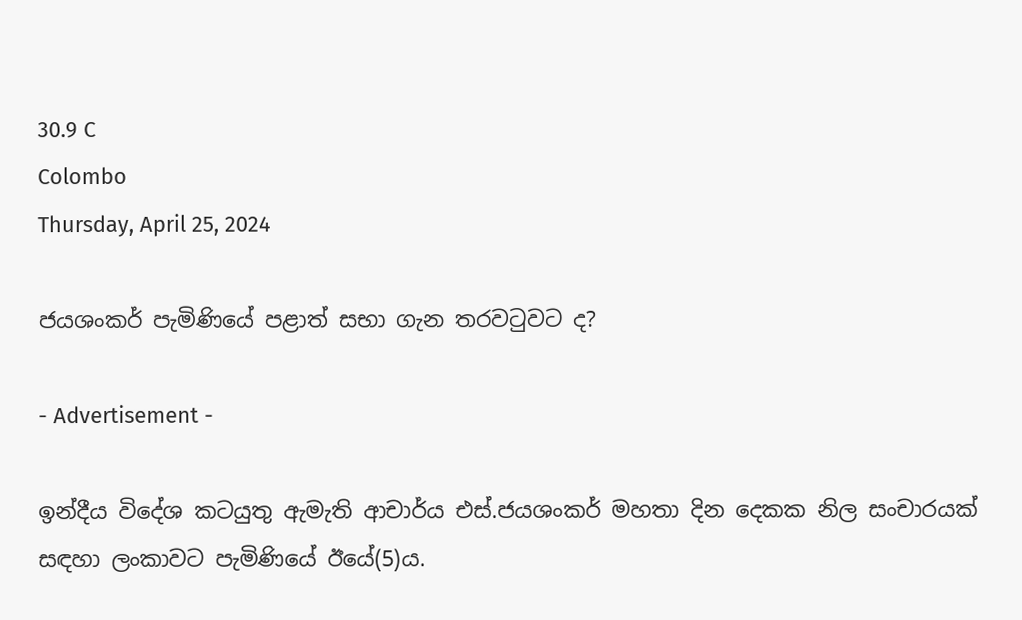30.9 C
Colombo
Thursday, April 25, 2024

ජයශංකර් පැමිණියේ පළාත් සභා ගැන තරවටුවට ද?

- Advertisement -

ඉන්දීය විදේශ කටයුතු ඇමැති ආචාර්ය එස්.ජයශංකර් මහතා දින දෙකක නිල සංචාරයක් සඳහා ලංකාවට පැමිණියේ ඊයේ(5)ය.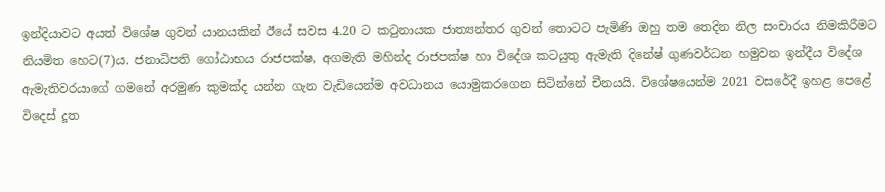ඉන්දියාවට අයත් විශේෂ ගුවන් යානයකින් ඊයේ සවස 4.20 ට කටුනායක ජාත්‍යන්තර ගුවන් තොටට පැමිණි ඔහු තම තෙදින නිල සංචාරය නිමකිරීමට නියමිත හෙට(7)ය. ජනාධිපති ගෝඨාභය රාජපක්ෂ, අගමැති මහින්ද රාජපක්ෂ හා විදේශ කටයුතු ඇමැති දිනේෂ් ගුණවර්ධන හමුවන ඉන්දීය විදේශ ඇමැතිවරයාගේ ගමනේ අරමුණ කුමක්ද යන්න ගැන වැඩියෙන්ම අවධානය යොමුකරගෙන සිටින්නේ චීනයයි. විශේෂයෙන්ම 2021 වසරේදී ඉහළ පෙළේ විදෙස් දූත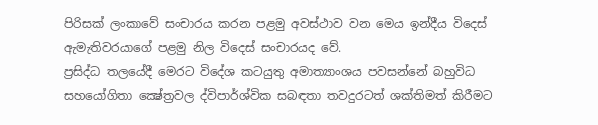පිරිසක් ලංකාවේ සංචාරය කරන පළමු අවස්ථාව වන මෙය ඉන්දීය විදෙස් ඇමැතිවරයාගේ පළමු නිල විදෙස් සංචාරයද වේ.
ප්‍රසිද්ධ තලයේදී මෙරට විදේශ කටයුතු අමාත්‍යාංශය පවසන්නේ බහුවිධ සහයෝගිතා ක්‍ෂේත්‍රවල ද්විපාර්ශ්වික සබඳතා තවදුරටත් ශක්තිමත් කිරීමට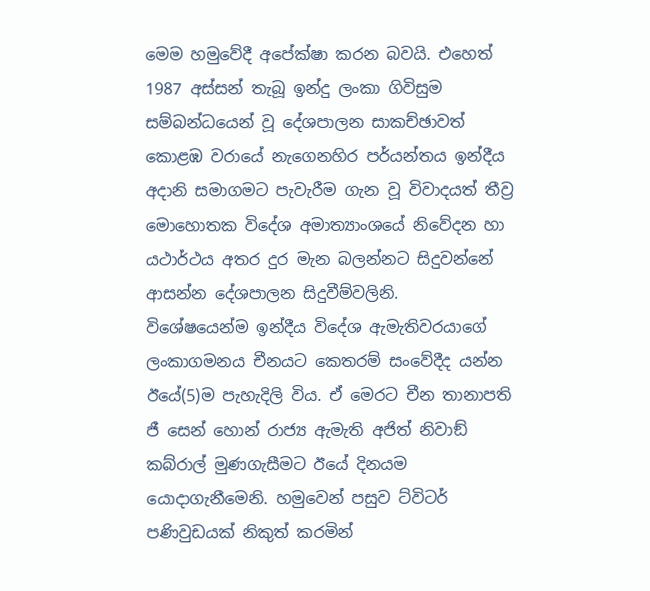මෙම හමුවේදී අපේක්ෂා කරන බවයි. එහෙත් 1987 අස්සන් තැබූ ඉන්දු ලංකා ගිවිසුම සම්බන්ධයෙන් වූ දේශපාලන සාකච්ඡාවත් කොළඹ වරායේ නැගෙනහිර පර්යන්තය ඉන්දීය අදානි සමාගමට පැවැරීම ගැන වූ විවාදයත් තීව්‍ර මොහොතක විදේශ අමාත්‍යාංශයේ නිවේදන හා යථාර්ථය අතර දුර මැන බලන්නට සිදුවන්නේ ආසන්න දේශපාලන සිදුවීම්වලිනි.
විශේෂයෙන්ම ඉන්දීය විදේශ ඇමැතිවරයාගේ ලංකාගමනය චීනයට කෙතරම් සංවේදීද යන්න ඊයේ(5)ම පැහැදිලි විය. ඒ මෙරට චීන තානාපති ජී සෙන් හොන් රාජ්‍ය ඇමැති අජිත් නිවාඞ් කබ්රාල් මුණගැසීමට ඊයේ දිනයම යොදාගැනීමෙනි. හමුවෙන් පසුව ට්විටර් පණිවුඩයක් නිකුත් කරමින්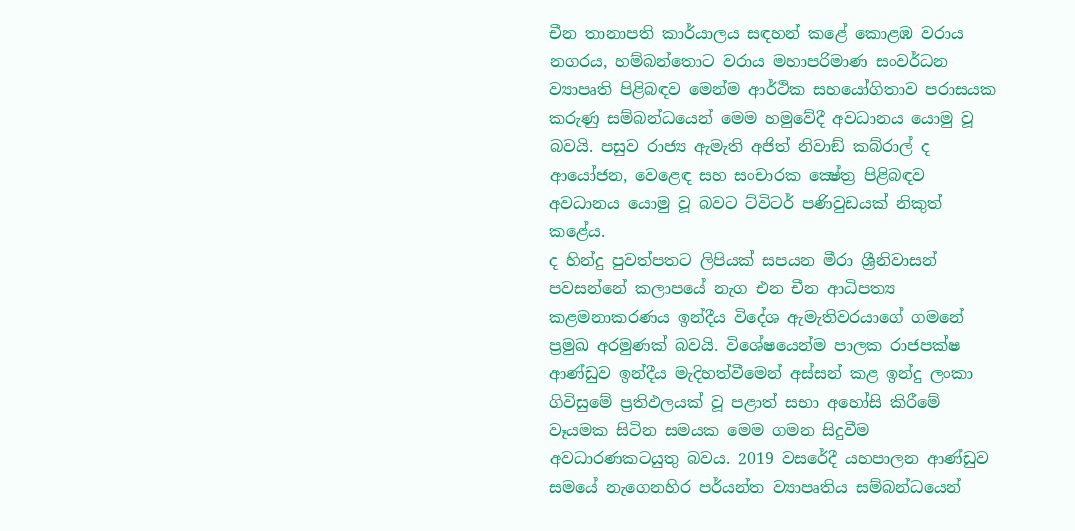චීන තානාපති කාර්යාලය සඳහන් කළේ කොළඹ වරාය නගරය, හම්බන්තොට වරාය මහාපරිමාණ සංවර්ධන ව්‍යාපෘති පිළිබඳව මෙන්ම ආර්ථික සහයෝගිතාව පරාසයක කරුණු සම්බන්ධයෙන් මෙම හමුවේදී අවධානය යොමු වූ බවයි. පසුව රාජ්‍ය ඇමැති අජිත් නිවාඞ් කබ්රාල් ද ආයෝජන, වෙළෙඳ සහ සංචාරක ක්‍ෂේත්‍ර පිළිබඳව අවධානය යොමු වූ බවට ට්විටර් පණිවුඩයක් නිකුත් කළේය.
ද හින්දු පුවත්පතට ලිපියක් සපයන මීරා ශ්‍රීනිවාසන් පවසන්නේ කලාපයේ නැග එන චීන ආධිපත්‍ය කළමනාකරණය ඉන්දීය විදේශ ඇමැතිවරයාගේ ගමනේ ප්‍රමුඛ අරමුණක් බවයි. විශේෂයෙන්ම පාලක රාජපක්ෂ ආණ්ඩුව ඉන්දීය මැදිහත්වීමෙන් අස්සන් කළ ඉන්දු ලංකා ගිවිසුමේ ප්‍රතිඵලයක් වූ පළාත් සභා අහෝසි කිරීමේ වෑයමක සිටින සමයක මෙම ගමන සිදුවීම අවධාරණකටයුතු බවය. 2019 වසරේදී යහපාලන ආණ්ඩුව සමයේ නැගෙනහිර පර්යන්ත ව්‍යාපෘතිය සම්බන්ධයෙන්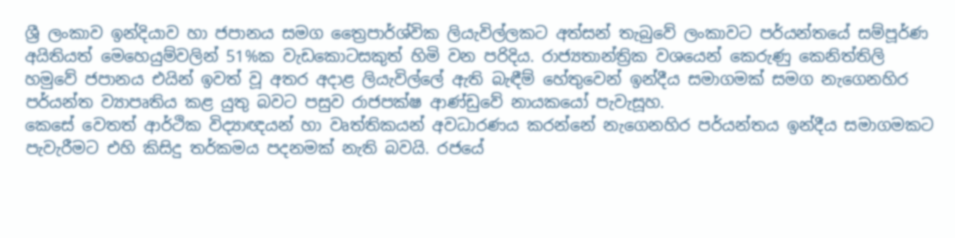ශ්‍රී ලංකාව ඉන්දියාව හා ජපානය සමග ත්‍රෛපාර්ශ්වික ලියැවිල්ලකට අත්සන් තැබුවේ ලංකාවට පර්යන්තයේ සම්පූර්ණ අයිතියත් මෙහෙයුම්වලින් 51%ක වැඩකොටසකුත් හිමි වන පරිදිය. රාජ්‍යතාන්ත්‍රික වශයෙන් කෙරුණු කෙනිත්තිලි හමුවේ ජපානය එයින් ඉවත් වූ අතර අදාළ ලියැවිල්ලේ ඇති බැඳීම් හේතුවෙන් ඉන්දීය සමාගමක් සමග නැගෙනහිර පර්යන්ත ව්‍යාපෘතිය කළ යුතු බවට පසුව රාජපක්ෂ ආණ්ඩුවේ නායකයෝ පැවැසූහ.
කෙසේ වෙතත් ආර්ථික විද්‍යාඥයන් හා වෘත්තිකයන් අවධාරණය කරන්නේ නැගෙනහිර පර්යන්තය ඉන්දීය සමාගමකට පැවැරීමට එහි කිසිදු තර්කමය පදනමක් නැති බවයි. රජයේ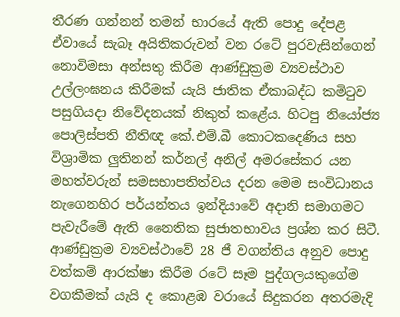තීරණ ගන්නන් තමන් භාරයේ ඇති පොදු දේපළ ඒවායේ සැබෑ අයිතිකරුවන් වන රටේ පුරවැසින්ගෙන් නොවිමසා අන්සතු කිරීම ආණ්ඩුක්‍රම ව්‍යවස්ථාව උල්ලංඝනය කිරීමක් යැයි ජාතික ඒකාබද්ධ කමිටුව පසුගියදා නිවේදනයක් නිකුත් කළේය. හිටපු නියෝජ්‍ය පොලිස්පති නීතිඥ කේ.එම්.බී කොටකදෙණිය සහ විශ්‍රාමික ලුතිනන් කර්නල් අනිල් අමරසේකර යන මහත්වරුන් සමසභාපතිත්වය දරන මෙම සංවිධානය නැගෙනහිර පර්යන්තය ඉන්දියාවේ අදානි සමාගමට පැවැරීමේ ඇති නෛතික සුජාතභාවය ප්‍රශ්න කර සිටී. ආණ්ඩුක්‍රම ව්‍යවස්ථාවේ 28 ජී වගන්තිය අනුව පොදු වත්කම් ආරක්ෂා කිරීම රටේ සෑම පුද්ගලයකුගේම වගකීමක් යැයි ද කොළඹ වරායේ සිදුකරන අතරමැදි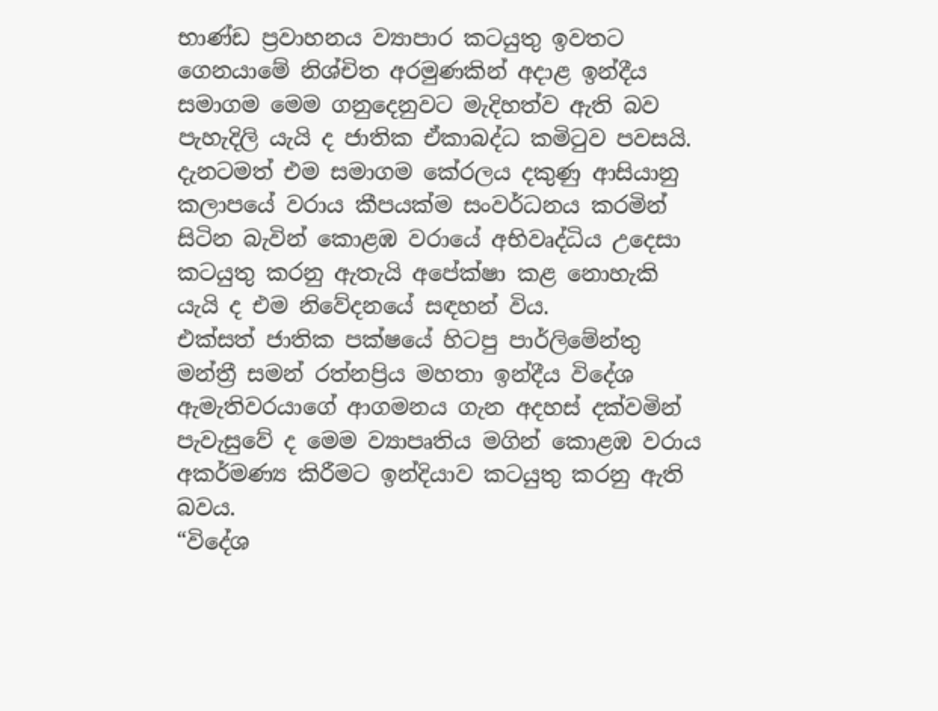භාණ්ඩ ප්‍රවාහනය ව්‍යාපාර කටයුතු ඉවතට ගෙනයාමේ නිශ්චිත අරමුණකින් අදාළ ඉන්දීය සමාගම මෙම ගනුදෙනුවට මැදිහත්ව ඇති බව පැහැදිලි යැයි ද ජාතික ඒකාබද්ධ කමිටුව පවසයි. දැනටමත් එම සමාගම කේරලය දකුණු ආසියානු කලාපයේ වරාය කීපයක්ම සංවර්ධනය කරමින් සිටින බැවින් කොළඹ වරායේ අභිවෘද්ධිය උදෙසා කටයුතු කරනු ඇතැයි අපේක්ෂා කළ නොහැකි යැයි ද එම නිවේදනයේ සඳහන් විය.
එක්සත් ජාතික පක්ෂයේ හිටපු පාර්ලිමේන්තු මන්ත්‍රී සමන් රත්නප්‍රිය මහතා ඉන්දීය විදේශ ඇමැතිවරයාගේ ආගමනය ගැන අදහස් දක්වමින් පැවැසුවේ ද මෙම ව්‍යාපෘතිය මගින් කොළඹ වරාය අකර්මණ්‍ය කිරීමට ඉන්දියාව කටයුතු කරනු ඇති බවය.
“විදේශ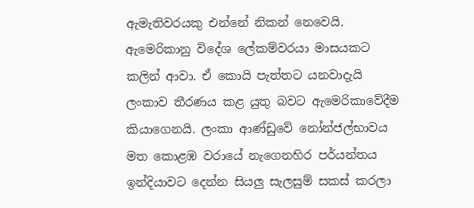ඇමැතිවරයකු එන්නේ නිකන් නෙවෙයි. ඇමෙරිකානු විදේශ ලේකම්වරයා මාසයකට කලින් ආවා. ඒ කොයි පැත්තට යනවාදැයි ලංකාව තීරණය කළ යුතු බවට ඇමෙරිකාවේදීම කියාගෙනයි. ලංකා ආණ්ඩුවේ නෝන්ජල්භාවය මත කොළඹ වරායේ නැගෙනහිර පර්යන්තය ඉන්දියාවට දෙන්න සියලු සැලසුම් සකස් කරලා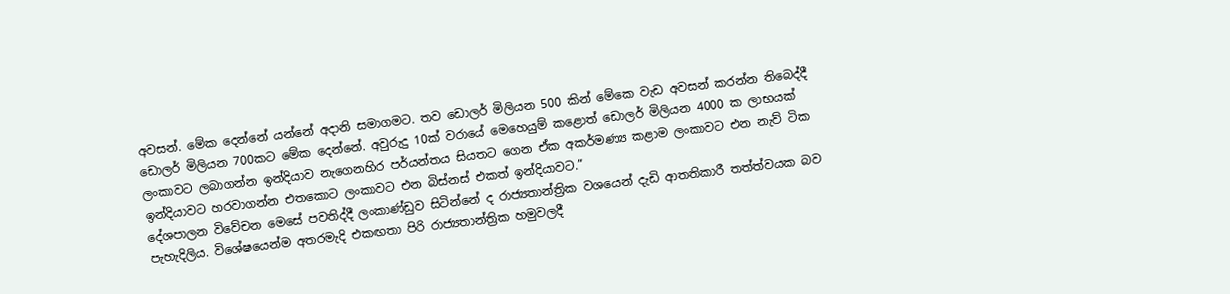අවසන්. මේක දෙන්නේ යන්නේ අදානි සමාගමට. තව ඩොලර් මිලියන 500 කින් මේකෙ වැඩ අවසන් කරන්න තිබෙද්දී ඩොලර් මිලියන 700කට මේක දෙන්නේ. අවුරුදු 10ක් වරායේ මෙහෙයුම් කළොත් ඩොලර් මිලියන 4000 ක ලාභයක් ලංකාවට ලබාගන්න ඉන්දියාව නැගෙනහිර පර්යන්තය සියතට ගෙන ඒක අකර්මණ්‍ය කළාම ලංකාවට එන නැව් ටික ඉන්දියාවට හරවාගන්න එතකොට ලංකාවට එන බිස්නස් එකත් ඉන්දියාවට.”
දේශපාලන විවේචන මෙසේ පවතිද්දී ලංකාණ්ඩුව සිටින්නේ ද රාජ්‍යතාන්ත්‍රික වශයෙන් දැඩි ආතතිකාරී තත්ත්වයක බව පැහැදිලිය. විශේෂයෙන්ම අතරමැදි එකඟතා පිරි රාජ්‍යතාන්ත්‍රික හමුවලදී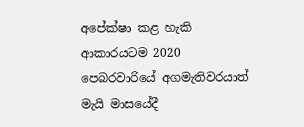අපේක්ෂා කළ හැකි ආකාරයටම 2020 පෙබරවාරියේ අගමැතිවරයාත් මැයි මාසයේදී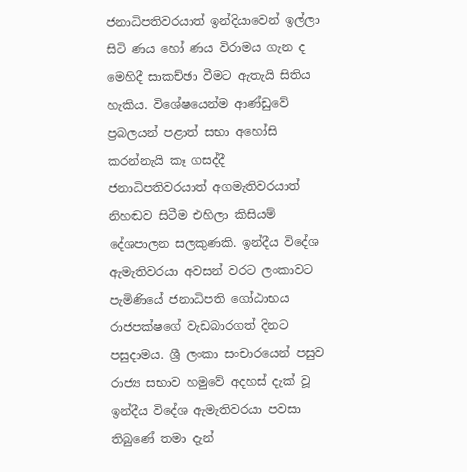ජනාධිපතිවරයාත් ඉන්දියාවෙන් ඉල්ලා සිටි ණය හෝ ණය විරාමය ගැන ද මෙහිදී සාකච්ඡා වීමට ඇතැයි සිතිය හැකිය. විශේෂයෙන්ම ආණ්ඩුවේ ප්‍රබලයන් පළාත් සභා අහෝසි කරන්නැයි කෑ ගසද්දී ජනාධිපතිවරයාත් අගමැතිවරයාත් නිහඬව සිටීම එහිලා කිසියම් දේශපාලන සලකුණකි. ඉන්දීය විදේශ ඇමැතිවරයා අවසන් වරට ලංකාවට පැමිණියේ ජනාධිපති ගෝඨාභය රාජපක්ෂගේ වැඩබාරගත් දිනට පසුදාමය. ශ්‍රී ලංකා සංචාරයෙන් පසුව රාජ්‍ය සභාව හමුවේ අදහස් දැක් වූ ඉන්දීය විදේශ ඇමැතිවරයා පවසා තිබුණේ තමා දැන්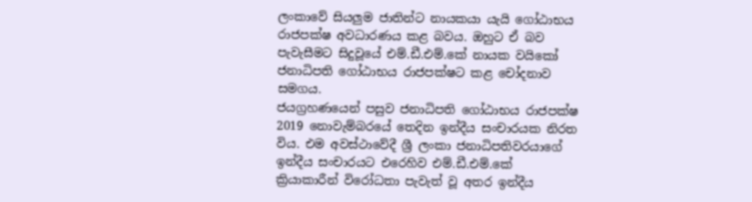ලංකාවේ සියලුම ජාතින්ට නායකයා යැයි ගෝඨාභය රාජපක්ෂ අවධාරණය කළ බවය. ඔහුට ඒ බව පැවැසීමට සිදුවූයේ එම්.ඩී.එම්.කේ නායක වයිකෝ ජනාධිපති ගෝඨාභය රාජපක්ෂට කළ චෝදනාව සමගය.
ජයග්‍රහණයෙන් පසුව ජනාධිපති ගෝඨාභය රාජපක්ෂ 2019 නොවැම්බරයේ තෙදින ඉන්දීය සංචාරයක නිරත විය. එම අවස්ථාවේදී ශ්‍රී ලංකා ජනාධිපතිවරයාගේ ඉන්දීය සංචාරයට එරෙහිව එම්.ඩී.එම්.කේ ක්‍රියාකාරීන් විරෝධතා පැවැත් වූ අතර ඉන්දීය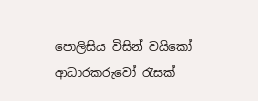පොලිසිය විසින් වයිකෝ ආධාරකරුවෝ රැසක්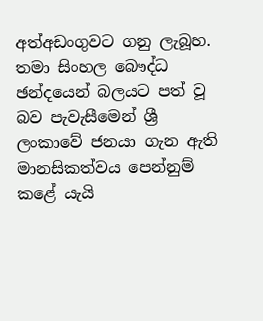අත්අඩංගුවට ගනු ලැබූහ. තමා සිංහල බෞද්ධ ඡන්දයෙන් බලයට පත් වූ බව පැවැසීමෙන් ශ්‍රී ලංකාවේ ජනයා ගැන ඇති මානසිකත්වය පෙන්නුම් කළේ යැයි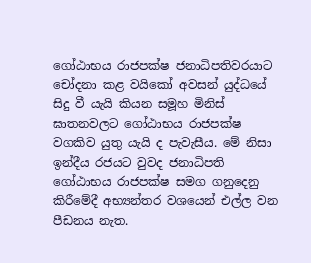ගෝඨාභය රාජපක්ෂ ජනාධිපතිවරයාට චෝදනා කළ වයිකෝ අවසන් යුද්ධයේ සිදු වී යැයි කියන සමූහ මිනිස් ඝාතනවලට ගෝඨාභය රාජපක්ෂ වගකිව යුතු යැයි ද පැවැසීය. මේ නිසා ඉන්දීය රජයට වුවද ජනාධිපති ගෝඨාභය රාජපක්ෂ සමග ගනුදෙනු කිරීමේදී අභ්‍යන්තර වශයෙන් එල්ල වන පීඩනය නැත.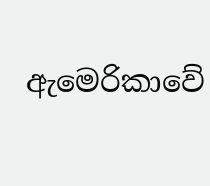ඇමෙරිකාවේ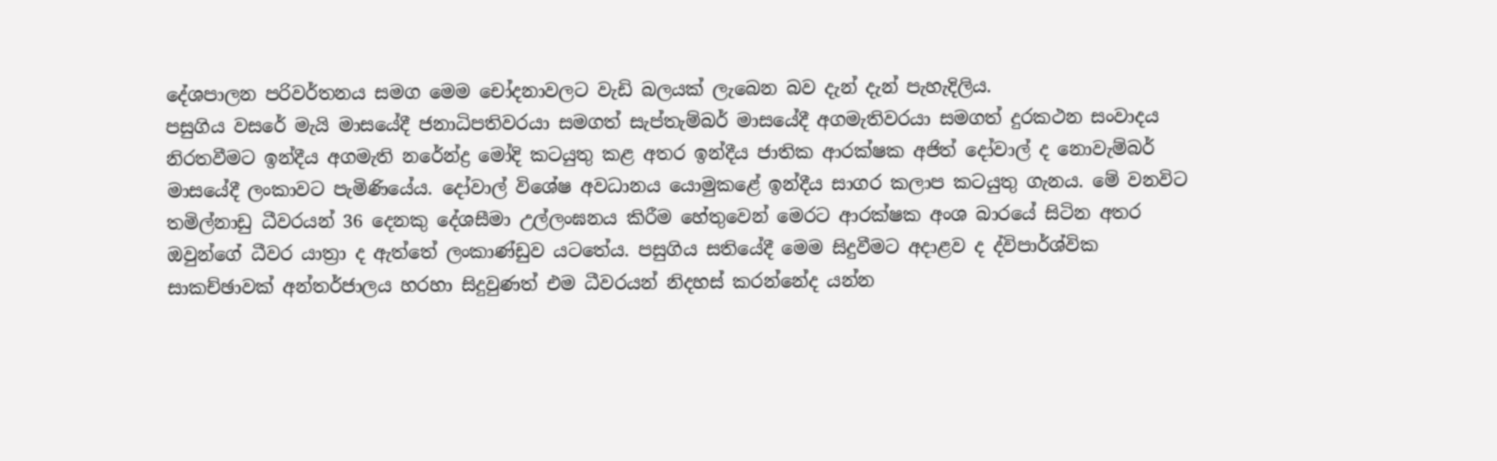දේශපාලන පරිවර්තනය සමග මෙම චෝදනාවලට වැඩි බලයක් ලැබෙන බව දැන් දැන් පැහැදිලිය.
පසුගිය වසරේ මැයි මාසයේදී ජනාධිපතිවරයා සමගත් සැප්තැම්බර් මාසයේදී අගමැතිවරයා සමගත් දුරකථන සංවාදය නිරතවීමට ඉන්දීය අගමැති නරේන්ද්‍ර මෝදි කටයුතු කළ අතර ඉන්දීය ජාතික ආරක්ෂක අජිත් දෝවාල් ද නොවැම්බර් මාසයේදී ලංකාවට පැමිණියේය. දෝවාල් විශේෂ අවධානය යොමුකළේ ඉන්දීය සාගර කලාප කටයුතු ගැනය. මේ වනවිට තමිල්නාඩු ධීවරයන් 36 දෙනකු දේශසීමා උල්ලංඝනය කිරීම හේතුවෙන් මෙරට ආරක්ෂක අංශ බාරයේ සිටින අතර ඔවුන්ගේ ධීවර යාත්‍රා ද ඇත්තේ ලංකාණ්ඩුව යටතේය. පසුගිය සතියේදී මෙම සිදුවීමට අදාළව ද ද්විපාර්ශ්වික සාකච්ඡාවක් අන්තර්ජාලය හරහා සිදුවුණත් එම ධීවරයන් නිදහස් කරන්නේද යන්න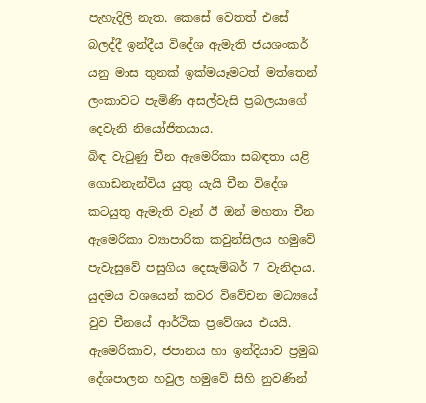පැහැදිලි නැත. කෙසේ වෙතත් එසේ බලද්දී ඉන්දීය විදේශ ඇමැති ජයශංකර් යනු මාස තුනක් ඉක්මයෑමටත් මත්තෙන් ලංකාවට පැමිණි අසල්වැසි ප්‍රබලයාගේ දෙවැනි නියෝජිතයාය.
බිඳ වැටුණු චීන ඇමෙරිකා සබඳතා යළි ගොඩනැන්විය යුතු යැයි චීන විදේශ කටයුතු ඇමැති වෑන් ඊ ඔන් මහතා චීන ඇමෙරිකා ව්‍යාපාරික කවුන්සිලය හමුවේ පැවැසුවේ පසුගිය දෙසැම්බර් 7 වැනිදාය. යුදමය වශයෙන් කවර විවේචන මධ්‍යයේ වුව චීනයේ ආර්ථික ප්‍රවේශය එයයි. ඇමෙරිකාව, ජපානය හා ඉන්දියාව ප්‍රමුඛ දේශපාලන හවුල හමුවේ සිහි නුවණින්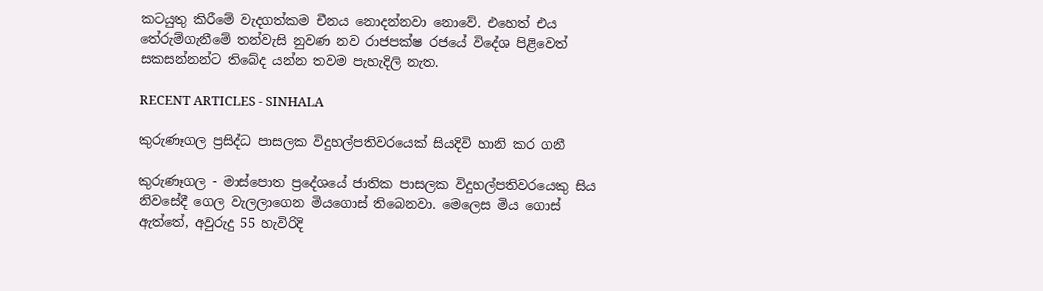කටයුතු කිරීමේ වැදගත්කම චීනය නොදන්නවා නොවේ. එහෙත් එය තේරුම්ගැනීමේ තන්වැසි නුවණ නව රාජපක්ෂ රජයේ විදේශ පිළිවෙත් සකසන්නන්ට තිබේද යන්න තවම පැහැදිලි නැත.

RECENT ARTICLES - SINHALA

කුරුණෑගල ප්‍රසිද්ධ පාසලක විදුහල්පතිවරයෙක් සියදිවි හානි කර ගනී

කුරුණෑගල - මාස්පොත ප්‍රදේශයේ ජාතික පාසලක විදුහල්පතිවරයෙකු සිය නිවසේදී ගෙල වැලලාගෙන මියගොස් තිබෙනවා. මෙලෙස මිය ගොස් ඇත්තේ, අවුරුදු 55 හැවිරිදි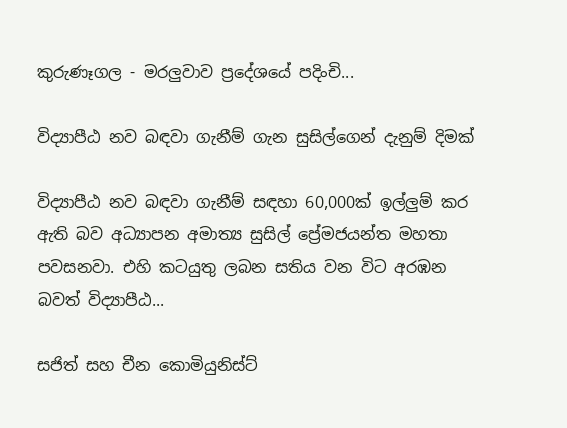කුරුණෑගල - මරලුවාව ප්‍රදේශයේ පදිංචි...

විද්‍යාපීඨ නව බඳවා ගැනීම් ගැන සුසිල්ගෙන් දැනුම් දිමක්

විද්‍යාපීඨ නව බඳවා ගැනීම් සඳහා 60,000ක් ඉල්ලුම් කර ඇති බව අධ්‍යාපන අමාත්‍ය සුසිල් ප්‍රේමජයන්ත මහතා පවසනවා. එහි කටයුතු ලබන සතිය වන විට අරඹන බවත් විද්‍යාපීඨ...

සජිත් සහ චීන කොමියුනිස්ට්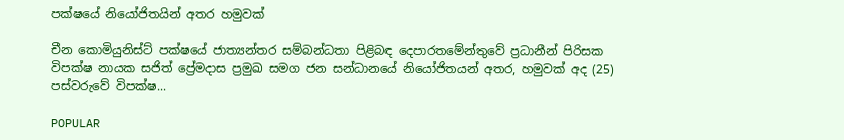පක්ෂයේ නියෝජිතයින් අතර හමුවක්

චීන කොමියුනිස්ට් පක්ෂයේ ජාත්‍යන්තර සම්බන්ධතා පිළිබඳ දෙපාරතමේන්තුවේ ප්‍රධානීන් පිරිසක විපක්ෂ නායක සජිත් ප්‍රේමදාස ප්‍රමුඛ සමග ජන සන්ධානයේ නියෝජිතයන් අතර, හමුවක් අද (25) පස්වරුවේ විපක්ෂ...

POPULAR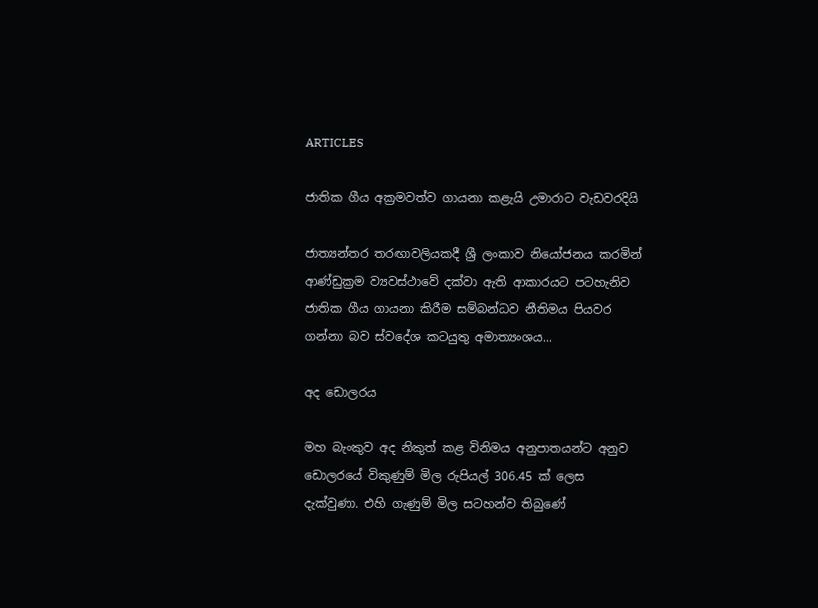ARTICLES

ජාතික ගීය අක්‍රමවත්ව ගායනා කළැයි උමාරාට වැඩවරදියි

ජාත්‍යන්තර තරඟාවලියකදී ශ්‍රී ලංකාව නියෝජනය කරමින් ආණ්ඩුක්‍රම ව්‍යවස්ථාවේ දක්වා ඇති ආකාරයට පටහැනිව ජාතික ගීය ගායනා කිරීම සම්බන්ධව නීතිමය පියවර ගන්නා බව ස්වදේශ කටයුතු අමාත්‍යංශය...

අද ඩොලරය

මහ බැංකුව අද නිකුත් කළ විනිමය අනුපාතයන්ට අනුව ඩොලරයේ විකුණුම් මිල රුපියල් 306.45 ක් ලෙස දැක්වුණා. එහි ගැණුම් මිල සටහන්ව තිබුණේ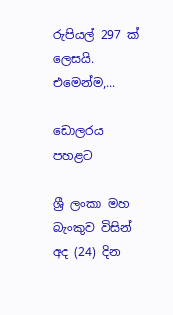රුපියල් 297 ක් ලෙසයි. එමෙන්ම,...

ඩොලරය පහළට

ශ්‍රී ලංකා මහ බැංකුව විසින් අද (24) දින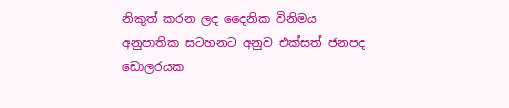නිකුත් කරන ලද දෛනික විනිමය අනුපාතික සටහනට අනුව එක්සත් ජනපද ඩොලරයක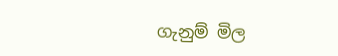ගැනුම් මිල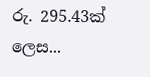රු. 295.43ක් ලෙස...